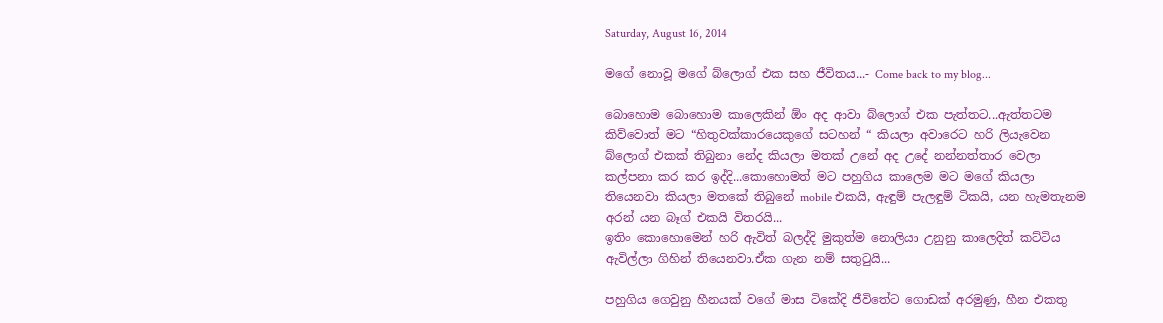Saturday, August 16, 2014

මගේ නොවූ මගේ බ්ලොග් එක සහ ජීවිතය...- Come back to my blog...

බොහොම බොහොම කාලෙකින් ඕං අද ආවා බ්ලොග් එක පැත්තට...ඇත්තටම කිව්වොත් මට “හිතුවක්කාරයෙකුගේ සටහන් “ කියලා අවාරෙට හරි ලියැවෙන බ්ලොග් එකක් තිබුනා නේද කියලා මතක් උනේ අද උදේ නන්නත්තාර වෙලා කල්පනා කර කර ඉද්දි...කොහොමත් මට පහුගිය කාලෙම මට මගේ කියලා තියෙනවා කියලා මතකේ තිබුනේ mobile එකයි, ඇඳුම් පැලඳුම් ටිකයි, යන හැමතැනම අරන් යන බෑග් එකයි විතරයි...
ඉතිං කොහොමෙන් හරි ඇවිත් බලද්දි මුකුත්ම නොලියා උනුනු කාලෙදිත් කට්ටිය ඇවිල්ලා ගිහින් තියෙනවා.ඒක ගැන නම් සතුටුයි...

පහුගිය ගෙවුනු හීනයක් වගේ මාස ටිකේදි ජීවිතේට ගොඩක් අරමුණු, හීන එකතු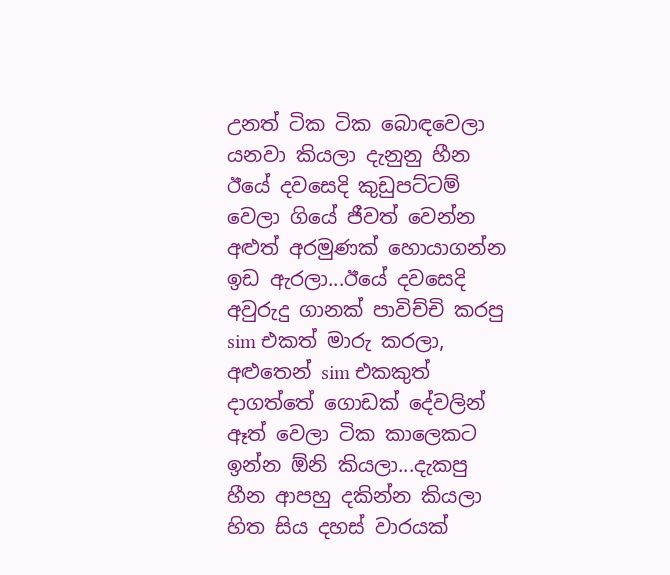උනත් ටික ටික බොඳවෙලා යනවා කියලා දැනුනු හීන ඊයේ දවසෙදි කුඩුපට්ටම් වෙලා ගියේ ජීවත් වෙන්න අළුත් අරමුණක් හොයාගන්න ඉඩ ඇරලා...ඊයේ දවසෙදි අවුරුදු ගානක් පාවිච්චි කරපු sim එකත් මාරු කරලා, අළුතෙන් sim එකකුත් දාගත්තේ ගොඩක් දේවලින් ඈත් වෙලා ටික කාලෙකට ඉන්න ඕනි කියලා...දැකපු හීන ආපහු දකින්න කියලා හිත සිය දහස් වාරයක්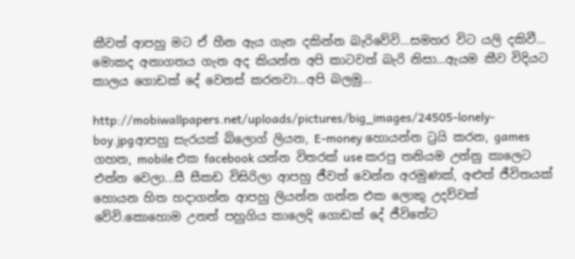කීවත් ආපහු මට ඒ හීන ඇය ගැන දකින්න බැරිවේවි...සමහර විට යලි දකිවී...
මොකද අනාගතය ගැන අද කියන්න අපි කාටවත් බැරි නිසා...ඇයම කීව විදියට කාලය ගොඩක් දේ වෙනස් කරනවා...අපි බලමු...

http://mobiwallpapers.net/uploads/pictures/big_images/24505-lonely-boy.jpgආපහු සැරයක් බ්ලොග් ලියන, E-money හොයන්න ට්‍රයි කරන, games ගහන, mobile එක facebook යන්න විතරක් use කරපු තනියම උන්නු කාලෙට එන්න වෙලා...සී සීකඩ විසිරිලා ආපහු ජීවත් වෙන්න අරමුණක්, අළුත් ජීවිතයක් හොයන හිත හදාගන්න ආපහු ලියන්න ගන්න එක ලොකු උදව්වක් වේවි.කොහොම උනත් පහුගිය කාලෙදි ගොඩක් දේ ජීවිතේට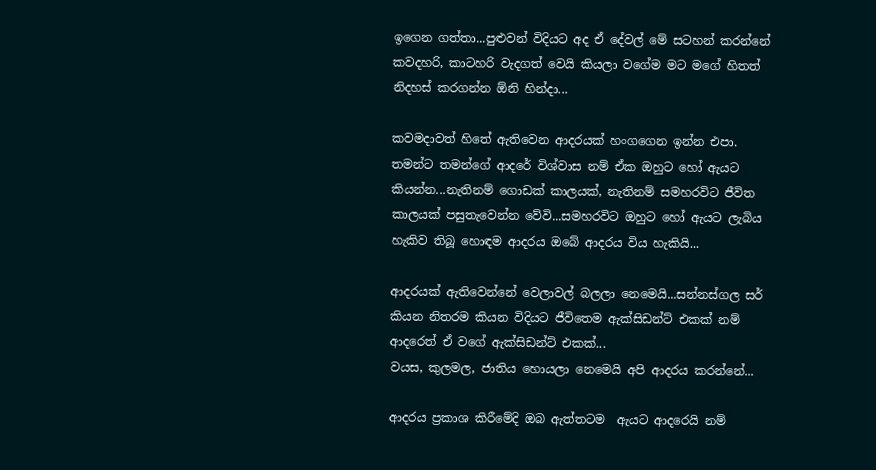ඉගෙන ගත්තා...පුළුවන් විදියට අද ඒ දේවල් මේ සටහන් කරන්නේ කවදහරි, කාටහරි වැදගත් වෙයි කියලා වගේම මට මගේ හිතත් නිදහස් කරගන්න ඕනි හින්දා...

කවමදාවත් හිතේ ඇතිවෙන ආදරයක් හංගගෙන ඉන්න එපා. තමන්ට තමන්ගේ ආදරේ විශ්වාස නම් ඒක ඔහුට හෝ ඇයට කියන්න...නැතිනම් ගොඩක් කාලයක්, නැතිනම් සමහරවිට ජීවිත කාලයක් පසුතැවෙන්න වේවි...සමහරවිට ඔහුට හෝ ඇයට ලැබිය හැකිව තිබූ හොඳම ආදරය ඔබේ ආදරය විය හැකියි...

ආදරයක් ඇතිවෙන්නේ වෙලාවල් බලලා නෙමෙයි...සන්නස්ගල සර් කියන නිතරම කියන විදියට ජීවිතෙම ඇක්සිඩන්ට් එකක් නම් ආදරෙත් ඒ වගේ ඇක්සිඩන්ට් එකක්...
වයස, කුලමල, ජාතිය හොයලා නෙමෙයි අපි ආදරය කරන්නේ...

ආදරය ප්‍රකාශ කිරීමේදි ඔබ ඇත්තටම  ඇයට ආදරෙයි නම්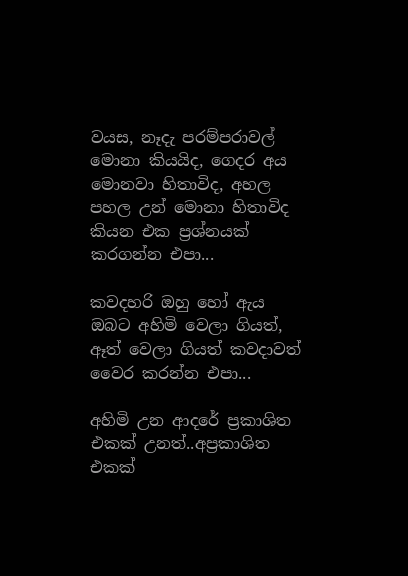වයස, නෑදැ පරම්පරාවල් මොනා කියයිද, ගෙදර අය මොනවා හිතාවිද, අහල පහල උන් මොනා හිතාවිද කියන එක ප්‍රශ්නයක් කරගන්න එපා...

කවදහරි ඔහු හෝ ඇය ඔබට අහිමි වෙලා ගියත්, ඈත් වෙලා ගියත් කවදාවත් වෛර කරන්න එපා...

අහිමි උන ආදරේ ප්‍රකාශිත එකක් උනත්..අප්‍රකාශිත එකක්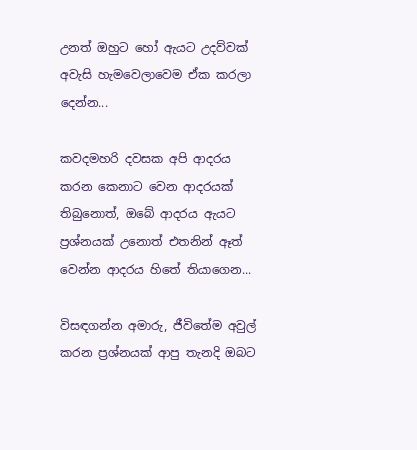උනත් ඔහුට හෝ ඇයට උදව්වක් අවැසි හැමවෙලාවෙම ඒක කරලා දෙන්න...

කවදමහරි දවසක අපි ආදරය කරන කෙනාට වෙන ආදරයක් තිබුනොත්, ඔබේ ආදරය ඇයට ප්‍රශ්නයක් උනොත් එතනින් ඈත් වෙන්න ආදරය හිතේ තියාගෙන...

විසඳගන්න අමාරු, ජීවිතේම අවුල් කරන ප්‍රශ්නයක් ආපු තැනදි ඔබට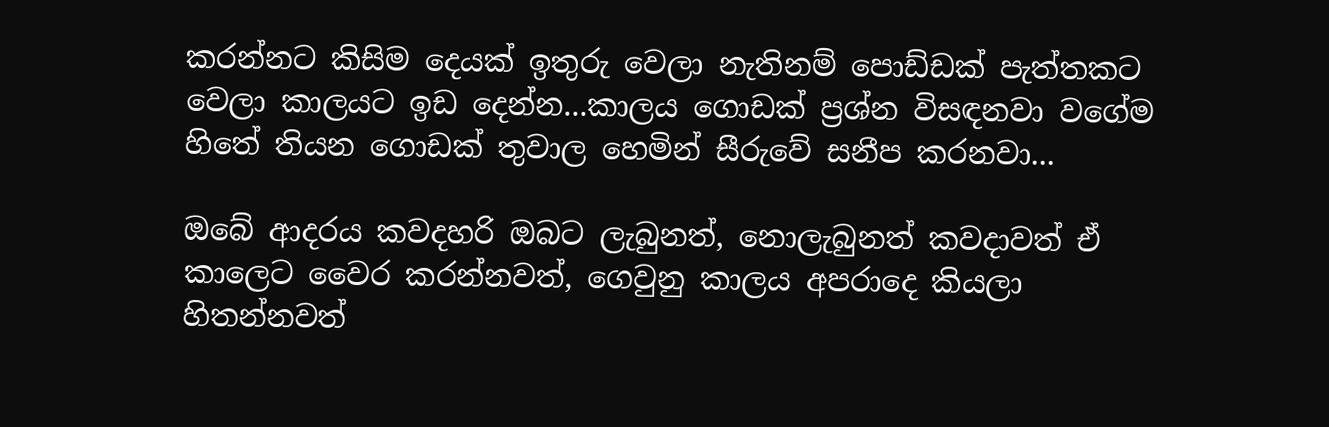කරන්නට කිසිම දෙයක් ඉතුරු වෙලා නැතිනම් පොඩ්ඩක් පැත්තකට වෙලා කාලයට ඉඩ දෙන්න...කාලය ගොඩක් ප්‍රශ්න විසඳනවා වගේම හිතේ තියන ගොඩක් තුවාල හෙමින් සීරුවේ සනීප කරනවා...

ඔබේ ආදරය කවදහරි ඔබට ලැබුනත්, නොලැබුනත් කවදාවත් ඒ කාලෙට වෛර කරන්නවත්, ගෙවුනු කාලය අපරාදෙ කියලා හිතන්නවත්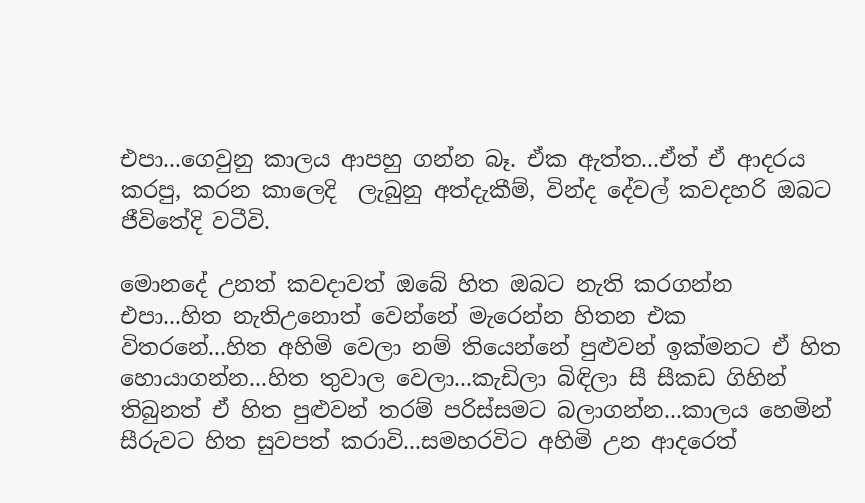එපා...ගෙවුනු කාලය ආපහු ගන්න බෑ. ඒක ඇත්ත...ඒත් ඒ ආදරය කරපු, කරන කාලෙදි  ලැබුනු අත්දැකීම්, වින්ද දේවල් කවදහරි ඔබට ජීවිතේදි වටීවි.

මොනදේ උනත් කවදාවත් ඔබේ හිත ඔබට නැති කරගන්න එපා...හිත නැතිඋනොත් වෙන්නේ මැරෙන්න හිතන එක විතරනේ...හිත අහිමි වෙලා නම් තියෙන්නේ පුළුවන් ඉක්මනට ඒ හිත හොයාගන්න...හිත තුවාල වෙලා...කැඩිලා බිඳිලා සී සීකඩ ගිහින් තිබුනත් ඒ හිත පුළුවන් තරම් පරිස්සමට බලාගන්න...කාලය හෙමින් සීරුවට හිත සුවපත් කරාවි...සමහරවිට අහිමි උන ආදරෙත්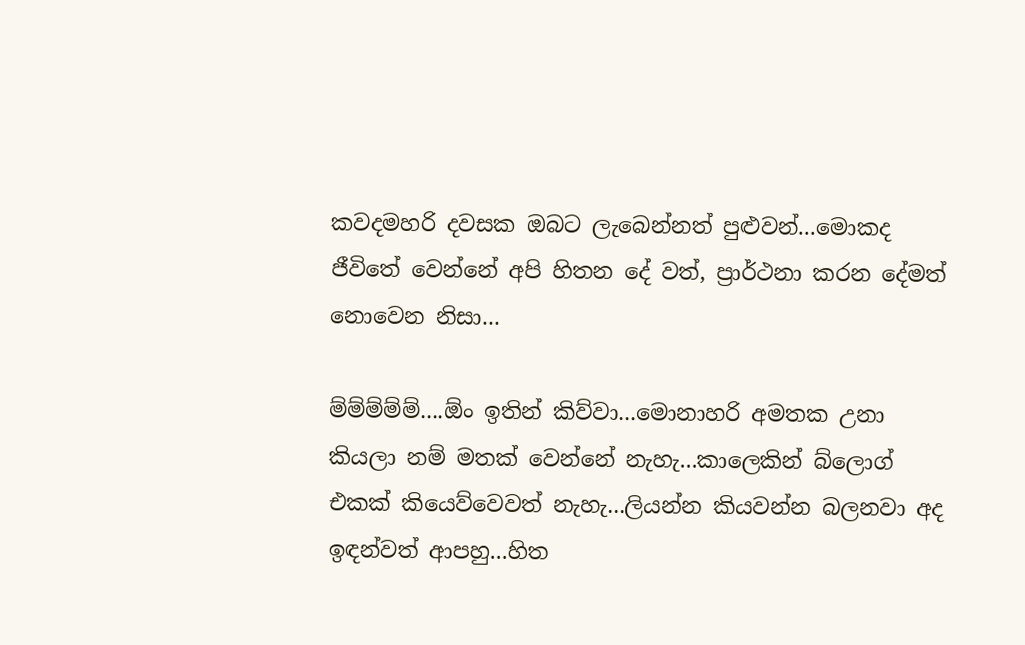කවදමහරි දවසක ඔබට ලැබෙන්නත් පුළුවන්...මොකද ජීවිතේ වෙන්නේ අපි හිතන දේ වත්, ප්‍රාර්ථනා කරන දේමත් නොවෙන නිසා...

ම්ම්ම්ම්ම්....ඕං ඉතින් කිව්වා...මොනාහරි අමතක උනා කියලා නම් මතක් වෙන්නේ නැහැ...කාලෙකින් බ්ලොග් එකක් කියෙව්වෙවත් නැහැ...ලියන්න කියවන්න බලනවා අද ඉඳන්වත් ආපහු...හිත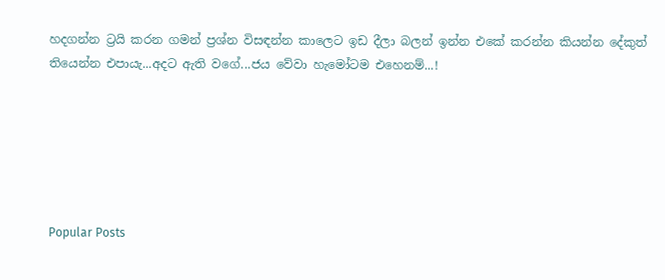හදගන්න ට්‍රයි කරන ගමන් ප්‍රශ්න විසඳන්න කාලෙට ඉඩ දීලා බලන් ඉන්න එකේ කරන්න කියන්න දේකුත් තියෙන්න එපායැ...අදට ඇති වගේ...ජය වේවා හැමෝටම එහෙනම්...!






Popular Posts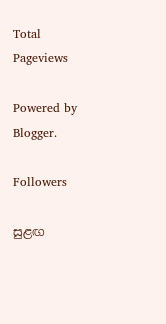Total Pageviews

Powered by Blogger.

Followers

සුළඟ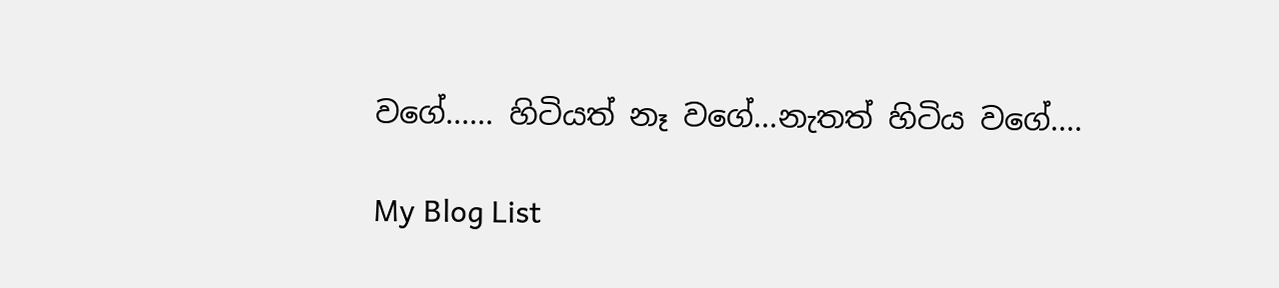වගේ...... හිටියත් නෑ වගේ...නැතත් හිටිය වගේ....

My Blog List